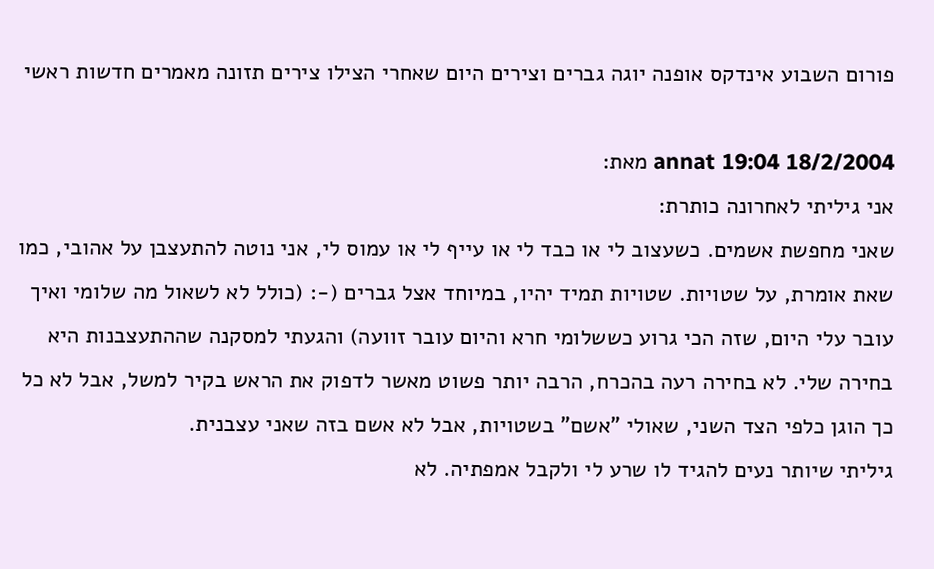פורום השבוע אינדקס אופנה יוגה גברים וצירים היום שאחרי הצילו צירים תזונה מאמרים חדשות ראשי

18/2/2004 19:04 annat מאת:
אני גיליתי לאחרונה כותרת:
שאני מחפשת אשמים. כשעצוב לי או כבד לי או עייף לי או עמוס לי, אני נוטה להתעצבן על אהובי, כמו שאת אומרת, על שטויות. שטויות תמיד יהיו, במיוחד אצל גברים (-: (כולל לא לשאול מה שלומי ואיך עובר עלי היום, שזה הכי גרוע כששלומי חרא והיום עובר זוועה) והגעתי למסקנה שההתעצבנות היא בחירה שלי. לא בחירה רעה בהכרח, הרבה יותר פשוט מאשר לדפוק את הראש בקיר למשל, אבל לא כל כך הוגן כלפי הצד השני, שאולי "אשם" בשטויות, אבל לא אשם בזה שאני עצבנית.
גיליתי שיותר נעים להגיד לו שרע לי ולקבל אמפתיה. לא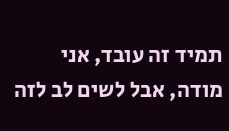תמיד זה עובד, אני מודה, אבל לשים לב לזה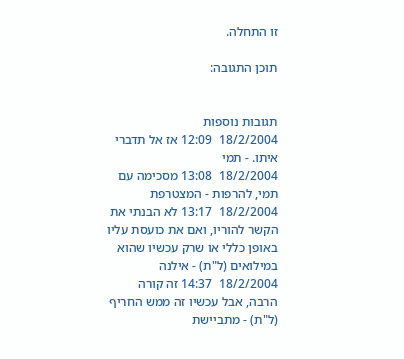זו התחלה.

תוכן התגובה:


תגובות נוספות
18/2/2004  12:09 אז אל תדברי איתו. - תמי
18/2/2004  13:08 מסכימה עם תמי, להרפות - המצטרפת
18/2/2004  13:17 לא הבנתי את הקשר להוריו, ואם את כועסת עליו באופן כללי או שרק עכשיו שהוא במילואים (ל"ת) - אילנה
18/2/2004  14:37 זה קורה הרבה, אבל עכשיו זה ממש החריף (ל"ת) - מתביישת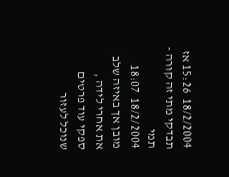18/2/2004  15:26 אז תבדקי מתי זה קורה - תמי
18/2/2004  18:07 מובן אך באיזה שלב את אחרי לידה , ספקי עוד פרטים שנוכל לעזור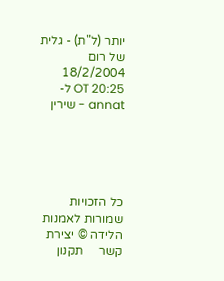יותר (ל"ת) - גלית של רום
18/2/2004  20:25 OT ל- annat - שירין





כל הזכויות שמורות לאמנות הלידה © יצירת קשר     תקנון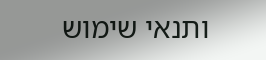ותנאי שימוש